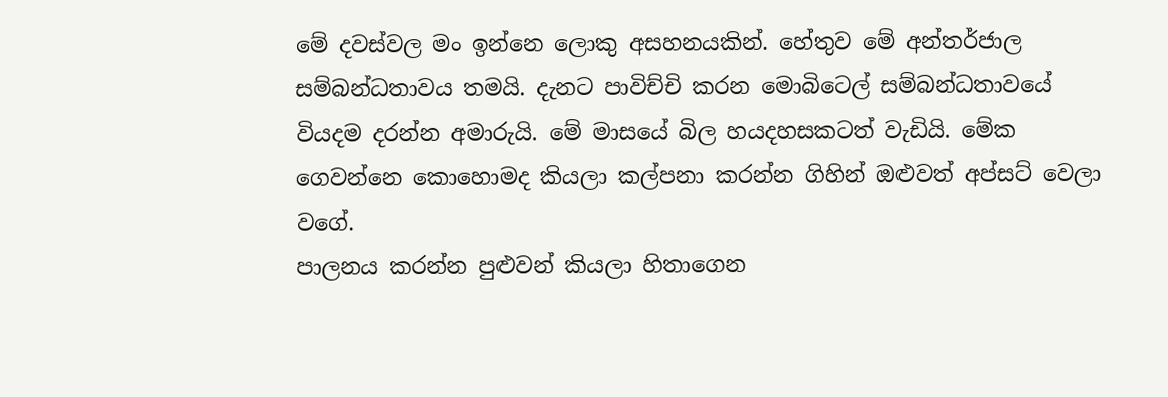මේ දවස්වල මං ඉන්නෙ ලොකු අසහනයකින්. හේතුව මේ අන්තර්ජාල සම්බන්ධතාවය තමයි. දැනට පාවිච්චි කරන මොබිටෙල් සම්බන්ධතාවයේ වියදම දරන්න අමාරුයි. මේ මාසයේ බිල හයදහසකටත් වැඩියි. මේක ගෙවන්නෙ කොහොමද කියලා කල්පනා කරන්න ගිහින් ඔළුවත් අප්සට් වෙලා වගේ.
පාලනය කරන්න පුළුවන් කියලා හිතාගෙන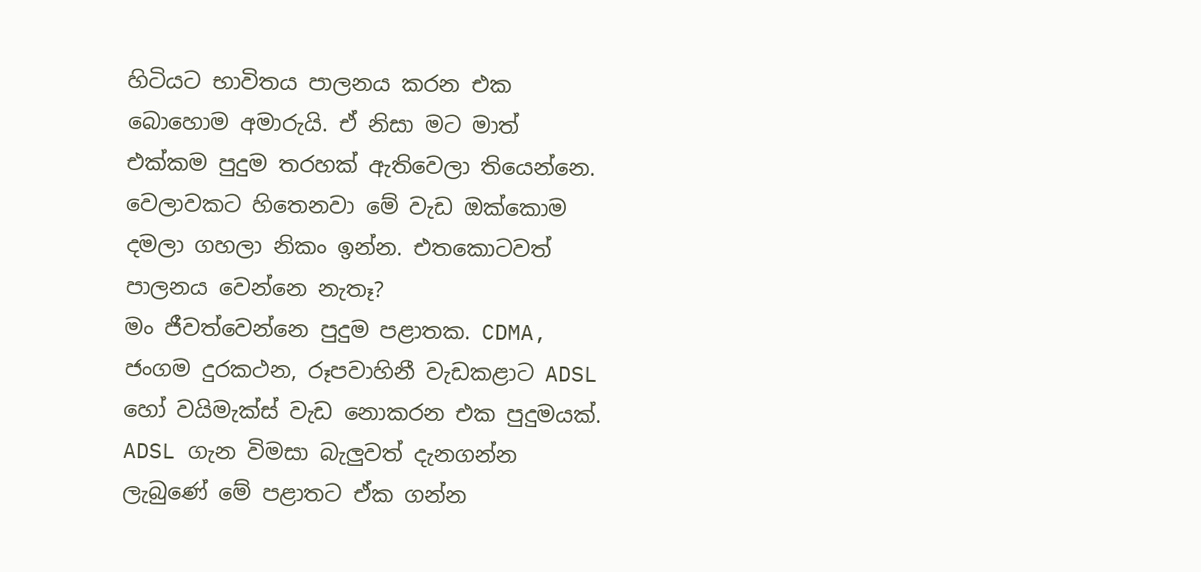හිටියට භාවිතය පාලනය කරන එක බොහොම අමාරුයි. ඒ නිසා මට මාත් එක්කම පුදුම තරහක් ඇතිවෙලා තියෙන්නෙ. වෙලාවකට හිතෙනවා මේ වැඩ ඔක්කොම දමලා ගහලා නිකං ඉන්න. එතකොටවත් පාලනය වෙන්නෙ නැතෑ?
මං ජීවත්වෙන්නෙ පුදුම පළාතක. CDMA, ජංගම දුරකථන, රූපවාහිනී වැඩකළාට ADSL හෝ වයිමැක්ස් වැඩ නොකරන එක පුදුමයක්. ADSL ගැන විමසා බැලුවත් දැනගන්න ලැබුණේ මේ පළාතට ඒක ගන්න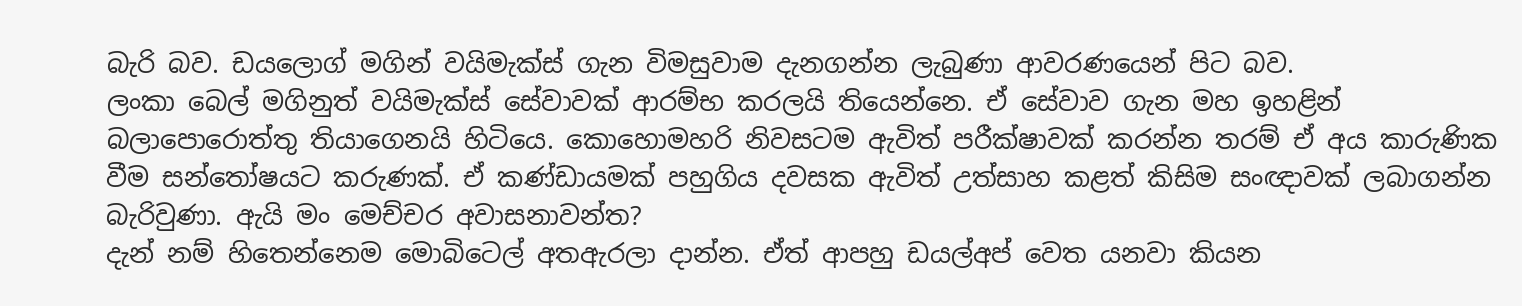බැරි බව. ඩයලොග් මගින් වයිමැක්ස් ගැන විමසුවාම දැනගන්න ලැබුණා ආවරණයෙන් පිට බව.
ලංකා බෙල් මගිනුත් වයිමැක්ස් සේවාවක් ආරම්භ කරලයි තියෙන්නෙ. ඒ සේවාව ගැන මහ ඉහළින් බලාපොරොත්තු තියාගෙනයි හිටියෙ. කොහොමහරි නිවසටම ඇවිත් පරීක්ෂාවක් කරන්න තරම් ඒ අය කාරුණික වීම සන්තෝෂයට කරුණක්. ඒ කණ්ඩායමක් පහුගිය දවසක ඇවිත් උත්සාහ කළත් කිසිම සංඥාවක් ලබාගන්න බැරිවුණා. ඇයි මං මෙච්චර අවාසනාවන්ත?
දැන් නම් හිතෙන්නෙම මොබිටෙල් අතඇරලා දාන්න. ඒත් ආපහු ඩයල්අප් වෙත යනවා කියන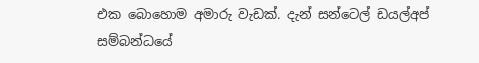එක බොහොම අමාරු වැඩක්. දැන් සන්ටෙල් ඩයල්අප් සම්බන්ධයේ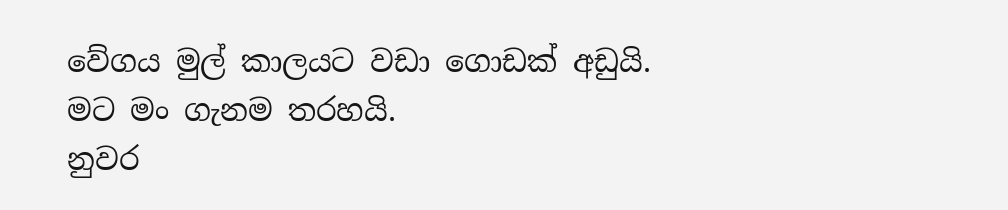වේගය මුල් කාලයට වඩා ගොඩක් අඩුයි.
මට මං ගැනම තරහයි.
නුවර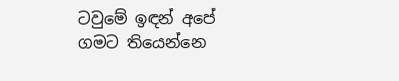ටවුමේ ඉඳන් අපේ ගමට තියෙන්නෙ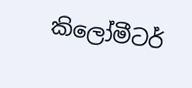කිලෝමීටර්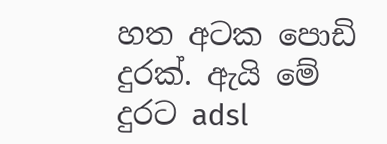හත අටක පොඩි දුරක්. ඇයි මේ දුරට adsl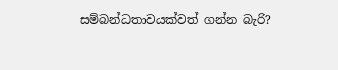සම්බන්ධතාවයක්වත් ගන්න බැරි?